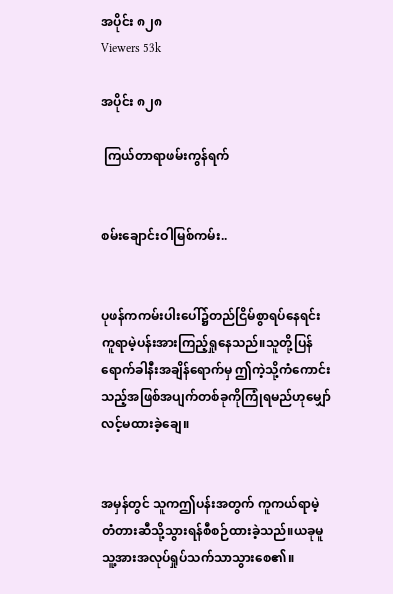အပိုင်း ၈၂၈
Viewers 53k

အပိုင်း ၈၂၈

 ကြယ်တာရာဖမ်းကွန်ရက်


စမ်းချောင်းဝါမြစ်ကမ်း..


ပုဖန်ကကမ်းပါးပေါ်၌တည်ငြိမ်စွာရပ်နေရင်း ကူရာမဲ့ပန်းအားကြည့်ရှုနေသည်။သူတို့ပြန်ရောက်ခါနီးအချိန်ရောက်မှ ဤကဲ့သို့ကံကောင်းသည့်အဖြစ်အပျက်တစ်ခုကိုကြုံရမည်ဟုမျှော်လင့်မထားခဲ့ချေ။


အမှန်တွင် သူကဤပန်းအတွက် ကူကယ်ရာမဲ့တံတားဆီသို့သွားရန်စီစဉ်ထားခဲ့သည်။ယခုမူသူ့အားအလုပ်ရှုပ်သက်သာသွားစေ၏။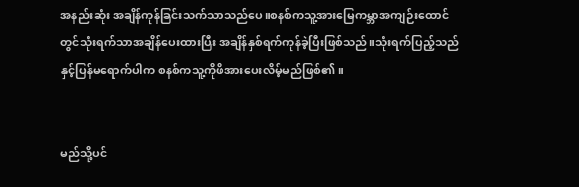အနည်းဆုံး အချိန်ကုန်ခြင်းသက်သာသည်ပေ။စနစ်ကသူ့အားမြေကမ္ဘာအကျဉ်းထောင်တွင်သုံးရက်သာအချိန်ပေးထားပြီး အချိန်နှစ်ရက်ကုန်ခဲ့ပြီးဖြစ်သည်။သုံးရက်ပြည့်သည်နှင့်ပြန်မရောက်ပါက စနစ်ကသူ့ကိုဖိအားပေးလိမ့်မည်ဖြစ်၏။


မည်သို့ပင်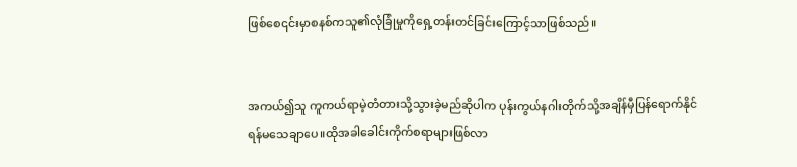ဖြစ်စေ၎င်းမှာစနစ်ကသူ၏လုံခြုံမှုကိုရှေ့တန်းတင်ခြင်းကြောင့်သာဖြစ်သည်။


အကယ်၍သူ ကူကယ်ရာမဲ့တံတားသို့သွားခဲ့မည်ဆိုပါက ပုန်းကွယ်နဂါးတိုက်သို့အချိန်မှီပြန်ရောက်နိုင်ရန်မသေချာပေ။ထိုအခါခေါင်းကိုက်စရာများဖြစ်လာ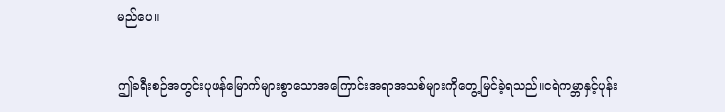မည်ပေ။


ဤခရီးစဉ်အတွင်းပုဖန်မြောက်များစွာသောအကြောင်းအရာအသစ်များကိုတွေ့မြင်ခဲ့ရသည်။ငရဲကမ္ဘာနှင့်ပုန်း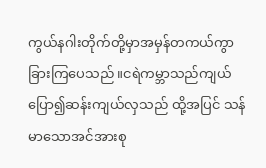ကွယ်နဂါးတိုက်တို့မှာအမှန်တကယ်ကွာခြားကြပေသည်။ငရဲကမ္ဘာသည်ကျယ်ပြော၍ဆန်းကျယ်လှသည် ထို့အပြင် သန်မာသောအင်အားစု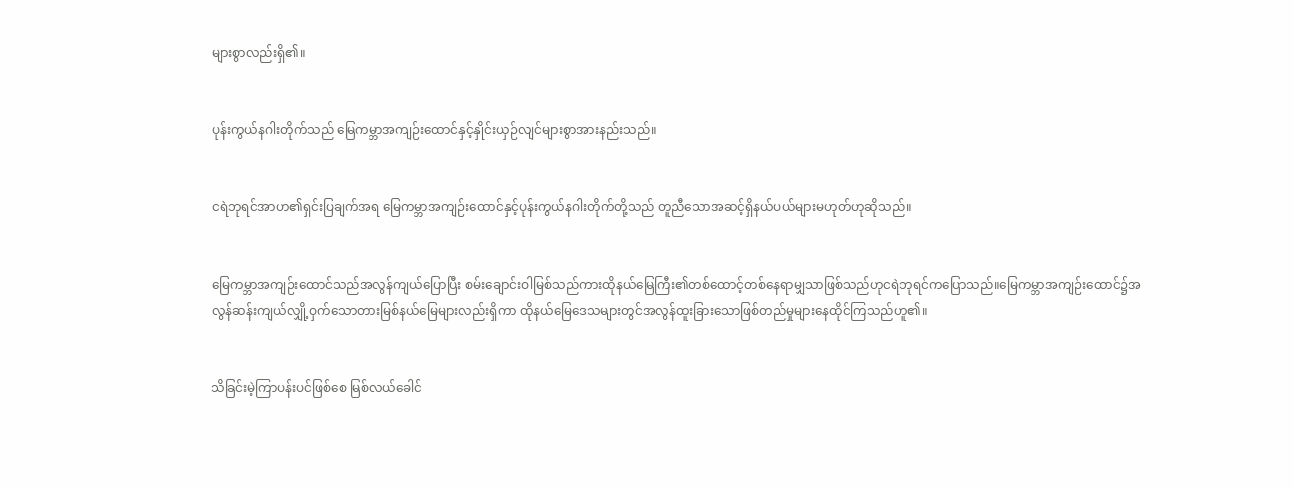များစွာလည်းရှိ၏။


ပုန်းကွယ်နဂါးတိုက်သည် မြေကမ္ဘာအကျဉ်းထောင်နှင့်နှိုင်းယှဉ်လျင်များစွာအားနည်းသည်။


ငရဲဘုရင်အာဟ၏ရှင်းပြချက်အရ မြေကမ္ဘာအကျဉ်းထောင်နှင့်ပုန်းကွယ်နဂါးတိုက်တို့သည် တူညီသောအဆင့်ရှိနယ်ပယ်များမဟုတ်ဟုဆိုသည်။


မြေကမ္ဘာအကျဉ်းထောင်သည်အလွန်ကျယ်ပြောပြီး စမ်းချောင်းဝါမြစ်သည်ကားထိုနယ်မြေကြီး၏တစ်ထောင့်တစ်နေရာမျှသာဖြစ်သည်ဟုငရဲဘုရင်ကပြောသည်။မြေကမ္ဘာအကျဉ်းထောင်၌အလွန်ဆန်းကျယ်လျှို့ဝှက်သောတားမြစ်နယ်မြေများလည်းရှိကာ ထိုနယ်မြေဒေသများတွင်အလွန်ထူးခြားသောဖြစ်တည်မှုများနေထိုင်ကြသည်ဟူ၏။


သိခြင်းမဲ့ကြာပန်းပင်ဖြစ်စေ မြစ်လယ်ခေါင်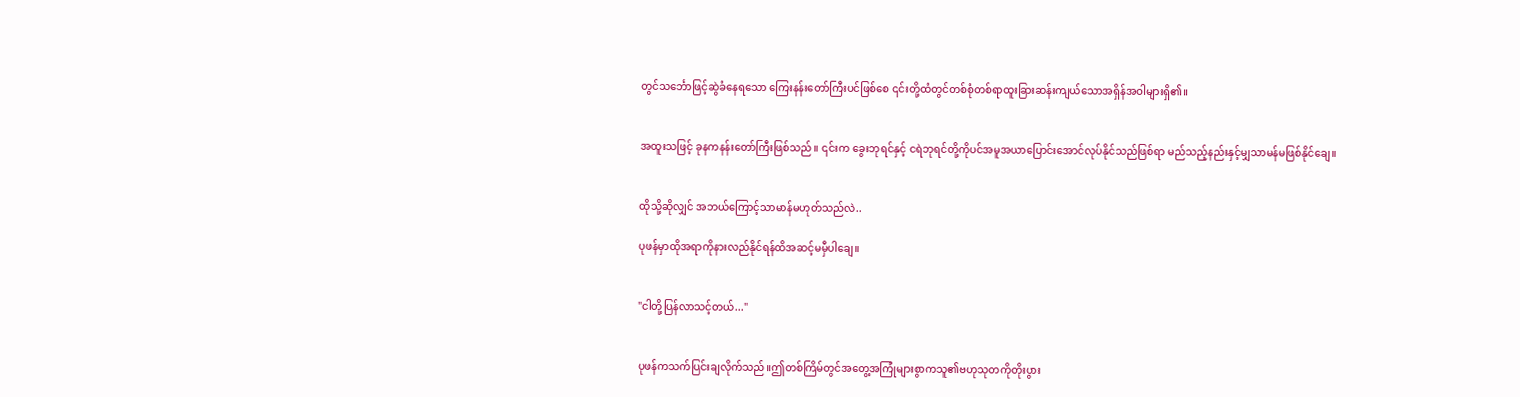တွင်သင်္ဘောဖြင့်ဆွဲခံနေရသော ကြေးနန်းတော်ကြီးပင်ဖြစ်စေ ၎င်းတို့ထံတွင်တစ်စုံတစ်ရာထူးခြားဆန်းကျယ်သောအရှိန်အဝါများရှိ၏။


အထူးသဖြင့် ခုနကနန်းတော်ကြီးဖြစ်သည်။ ၎င်းက ခွေးဘုရင်နှင့် ငရဲဘုရင်တို့ကိုပင်အမူအယာပြောင်းအောင်လုပ်နိုင်သည်ဖြစ်ရာ မည်သည့်နည်းနှင့်မျှသာမန်မဖြစ်နိုင်ချေ။


ထိုသို့ဆိုလျှင် အဘယ်ကြောင့်သာမာန်မဟုတ်သည်လဲ..

ပုဖန်မှာထိုအရာကိုနားလည်နိုင်ရန်ထိအဆင့်မမှီပါချေ။


"ငါတို့ပြန်လာသင့်တယ်..."


ပုဖန်ကသက်ပြင်းချလိုက်သည်။ဤတစ်ကြိမ်တွင်အတွေ့အကြုံများစွာကသူ၏ဗဟုသုတကိုတိုးပွား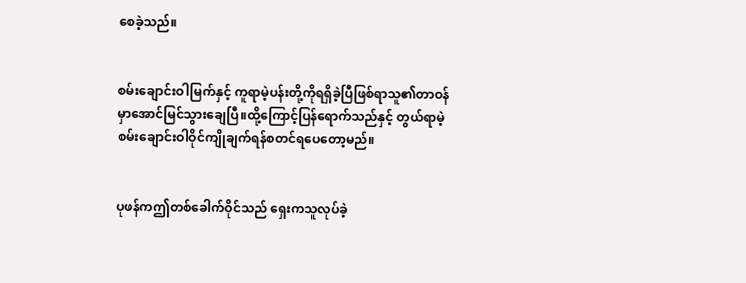စေခဲ့သည်။


စမ်းချောင်းဝါမြက်နှင့် ကူရာမဲ့ပန်းတို့ကိုရရှိခဲ့ပြီဖြစ်ရာသူ၏တာဝန်မှာအောင်မြင်သွားချေပြီ။ထို့ကြောင့်ပြန်ရောက်သည်နှင့် တွယ်ရာမဲ့စမ်းချောင်းဝါဝိုင်ကျိုချက်ရန်စတင်ရပေတော့မည်။


ပုဖန်ကဤတစ်ခေါက်ဝိုင်သည် ရှေးကသူလုပ်ခဲ့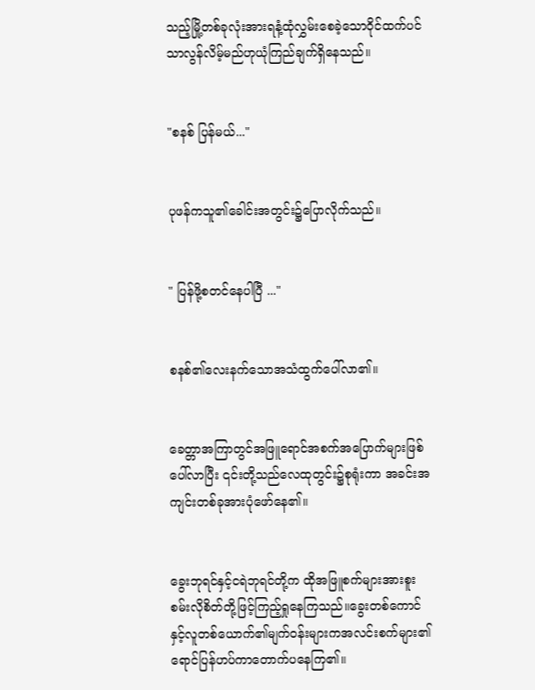သည့်မြို့တစ်ခုလုံးအားရနံ့ထုံလွှမ်းစေခဲ့သောဝိုင်ထက်ပင်သာလွန်လိမ့်မည်ဟုယုံကြည်ချက်ရှိနေသည်။


"စနစ် ပြန်မယ်..."


ပုဖန်ကသူ၏ခေါင်းအတွင်း၌ပြောလိုက်သည်။


" ပြန်ဖို့စတင်နေပါပြီ ..."


စနစ်၏လေးနက်သောအသံထွက်ပေါ်လာ၏။


ခေတ္တာအကြာတွင်အဖြူရောင်အစက်အပြောက်များဖြစ်ပေါ်လာပြီး ၎င်းတို့သည်လေထုတွင်း၌စုရုံးကာ အခင်းအကျင်းတစ်ခုအားပုံဖော်နေ၏။


ခွေးဘုရင်နှင့်ငရဲဘုရင်တို့က ထိုအဖြူစက်များအားစူးစမ်းလိုစိတ်တို့ဖြင့်ကြည့်ရှုနေကြသည်။ခွေးတစ်ကောင်နှင့်လူတစ်ယောက်၏မျက်ဝန်းများကအလင်းစက်များ၏ရောင်ပြန်ဟပ်ကာတောက်ပနေကြ၏။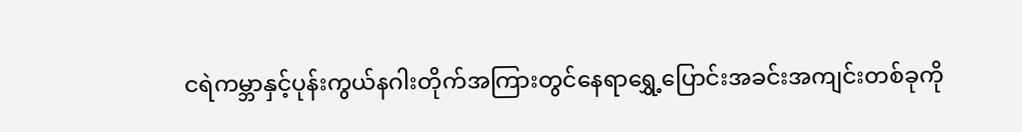ငရဲကမ္ဘာနှင့်ပုန်းကွယ်နဂါးတိုက်အကြားတွင်နေရာရွှေ့ပြောင်းအခင်းအကျင်းတစ်ခုကို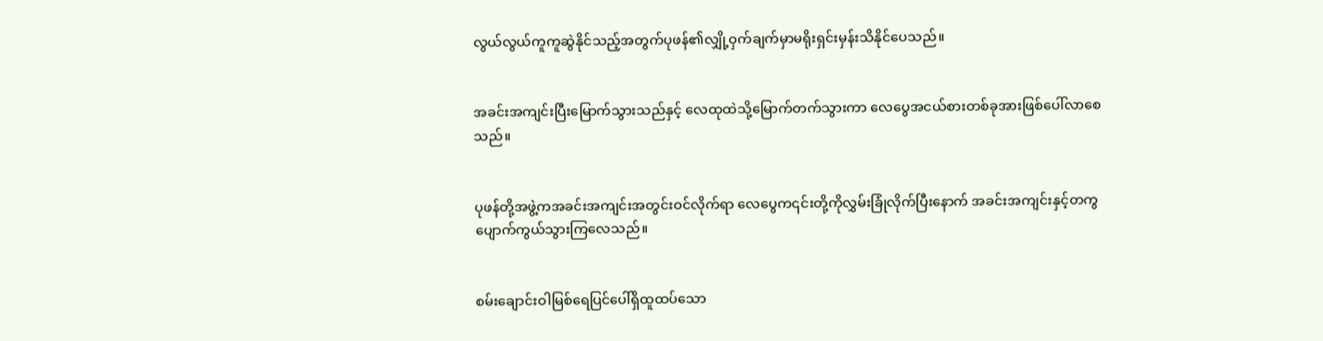လွယ်လွယ်ကူကူဆွဲနိုင်သည့်အတွက်ပုဖန်၏လျှို့ဝှက်ချက်မှာမရိုးရှင်းမှန်းသိနိုင်ပေသည်။


အခင်းအကျင်းပြီးမြောက်သွားသည်နှင့် လေထုထဲသို့မြောက်တက်သွားကာ လေပွေအငယ်စားတစ်ခုအားဖြစ်ပေါ်လာစေသည်။


ပုဖန်တို့အဖွဲ့ကအခင်းအကျင်းအတွင်းဝင်လိုက်ရာ လေပွေက၎င်းတို့ကိုလွှမ်းခြုံလိုက်ပြီးနောက် အခင်းအကျင်းနှင့်တကွပျောက်ကွယ်သွားကြလေသည်။


စမ်းချောင်းဝါမြစ်ရေပြင်ပေါ်ရှိထူထပ်သော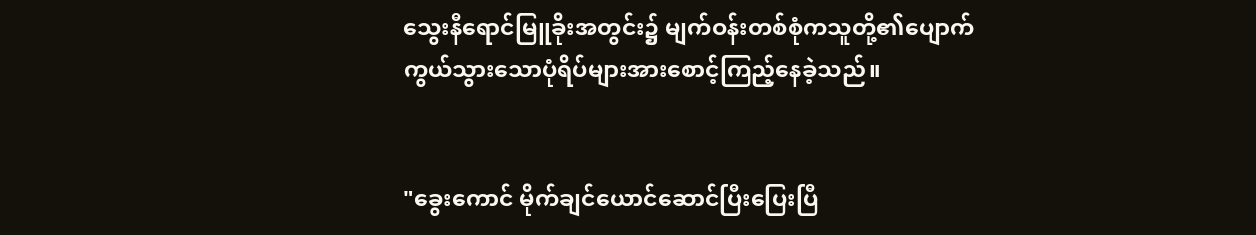သွေးနီရောင်မြူခိုးအတွင်း၌ မျက်ဝန်းတစ်စုံကသူတို့၏ပျောက်ကွယ်သွားသောပုံရိပ်များအားစောင့်ကြည့်နေခဲ့သည်။


"ခွေးကောင် မိုက်ချင်ယောင်ဆောင်ပြီးပြေးပြီ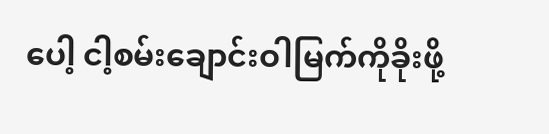ပေါ့ ငါ့စမ်းချောင်းဝါမြက်ကိုခိုးဖို့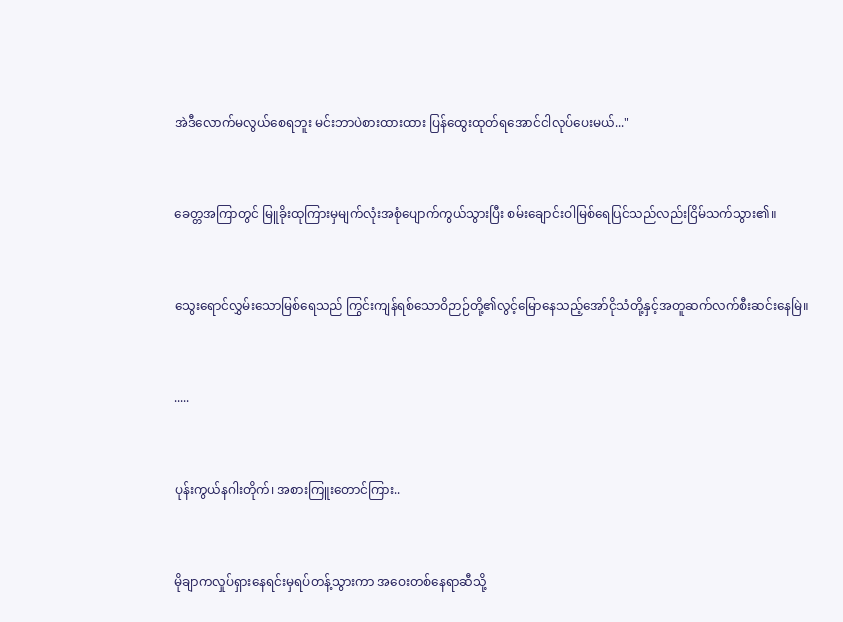အဲဒီလောက်မလွယ်စေရဘူး မင်းဘာပဲစားထားထား ပြန်ထွေးထုတ်ရအောင်ငါလုပ်ပေးမယ်..."


ခေတ္တအကြာတွင် မြူခိုးထုကြားမှမျက်လုံးအစုံပျောက်ကွယ်သွားပြီး စမ်းချောင်းဝါမြစ်ရေပြင်သည်လည်းငြိမ်သက်သွား၏။


သွေးရောင်လွှမ်းသောမြစ်ရေသည် ကြွင်းကျန်ရစ်သောဝိဉာဉ်တို့၏လွင့်မြောနေသည့်အော်ငိုသံတို့နှင့်အတူဆက်လက်စီးဆင်းနေမြဲ။


.....


ပုန်းကွယ်နဂါးတိုက်၊ အစားကြူးတောင်ကြား..


မိုချာကလှုပ်ရှားနေရင်းမှရပ်တန့်သွားကာ အဝေးတစ်နေရာဆီသို့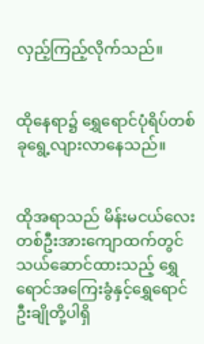လှည့်ကြည့်လိုက်သည်။


ထိုနေရာ၌ ရွှေရောင်ပုံရိပ်တစ်ခုရွေ့လျားလာနေသည်။


ထိုအရာသည် မိန်းမငယ်လေးတစ်ဦးအားကျောထက်တွင်သယ်ဆောင်ထားသည့် ရွှေရောင်အကြေးခွံနှင့်ရွှေရောင်ဦးချိုတို့ပါရှိ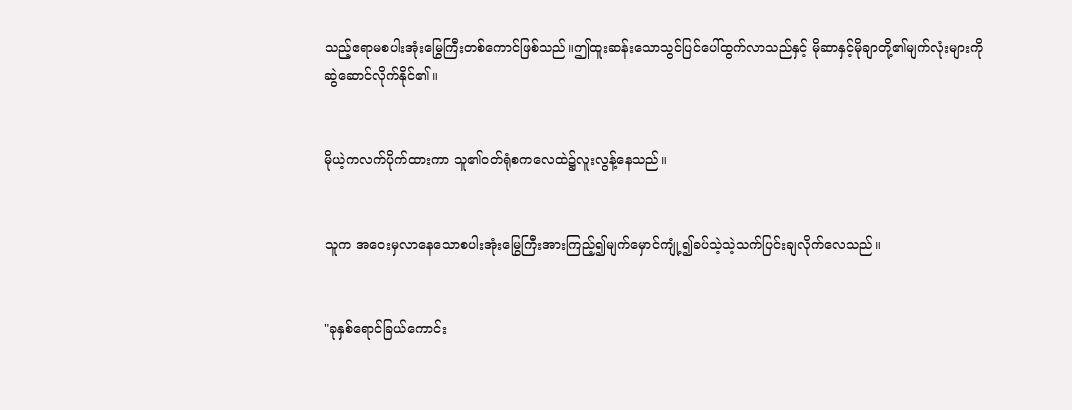သည့်ဧရာမစပါးအုံးမြွေကြီးတစ်ကောင်ဖြစ်သည်။ဤထူးဆန်းသောသွင်ပြင်ပေါ်ထွက်လာသည်နှင့် မိုဆာနှင့်မိုချာတို့၏မျက်လုံးများကိုဆွဲဆောင်လိုက်နိုင်၏။


မိုယဲ့ကလက်ပိုက်ထားကာ သူ၏ဝတ်ရုံစကလေထဲ၌လူးလွန့်နေသည်။


သူက အဝေးမှလာနေသောစပါးအုံးမြွေကြီးအားကြည့်၍မျက်မှောင်ကျုံ့၍ခပ်သဲ့သဲ့သက်ပြင်းချလိုက်လေသည်။


"ခုနှစ်ရောင်ခြယ်ကောင်း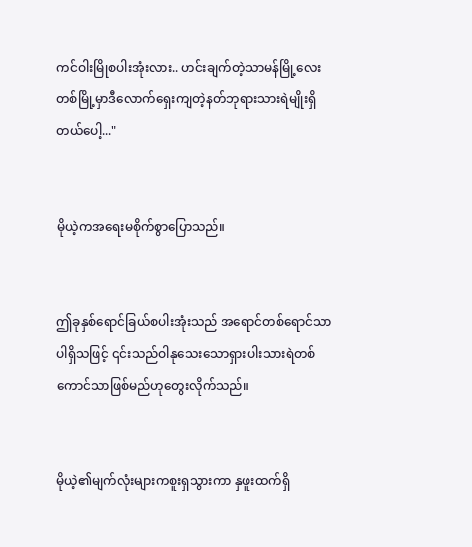ကင်ဝါးမြိုစပါးအုံးလား.. ဟင်းချက်တဲ့သာမန်မြို့လေးတစ်မြို့မှာဒီလောက်ရှေးကျတဲ့နတ်ဘုရားသားရဲမျိုးရှိတယ်ပေါ့..."


မိုယဲ့ကအရေးမစိုက်စွာပြောသည်။


ဤခုနှစ်ရောင်ခြယ်စပါးအုံးသည် အရောင်တစ်ရောင်သာပါရှိသဖြင့် ၎င်းသည်ဝါနုသေးသောရှားပါးသားရဲတစ်ကောင်သာဖြစ်မည်ဟုတွေးလိုက်သည်။


မိုယဲ့၏မျက်လုံးများကစူးရှသွားကာ နှဖူးထက်ရှိ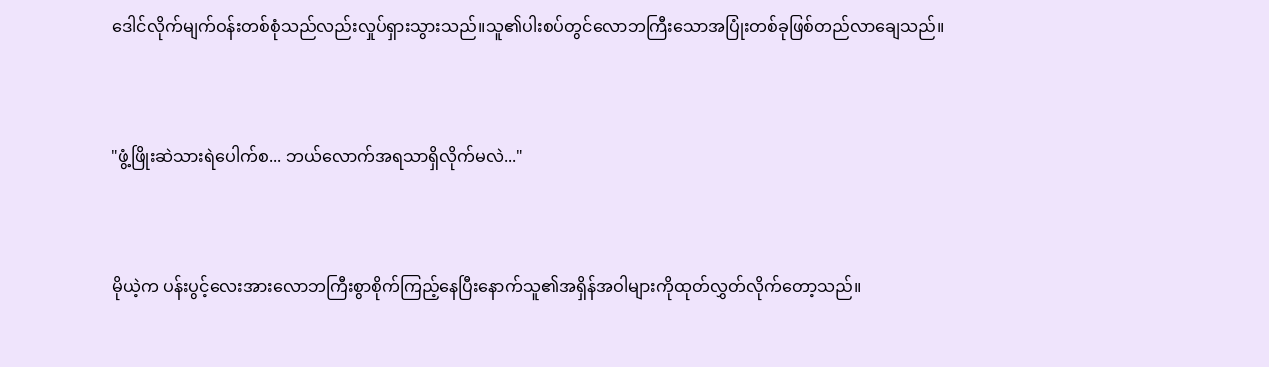ဒေါင်လိုက်မျက်ဝန်းတစ်စုံသည်လည်းလှုပ်ရှားသွားသည်။သူ၏ပါးစပ်တွင်လောဘကြီးသောအပြုံးတစ်ခုဖြစ်တည်လာချေသည်။


"ဖွံ့ဖြိုးဆဲသားရဲပေါက်စ... ဘယ်လောက်အရသာရှိလိုက်မလဲ..."


မိုယဲ့က ပန်းပွင့်လေးအားလောဘကြီးစွာစိုက်ကြည့်နေပြီးနောက်သူ၏အရှိန်အဝါများကိုထုတ်လွှတ်လိုက်တော့သည်။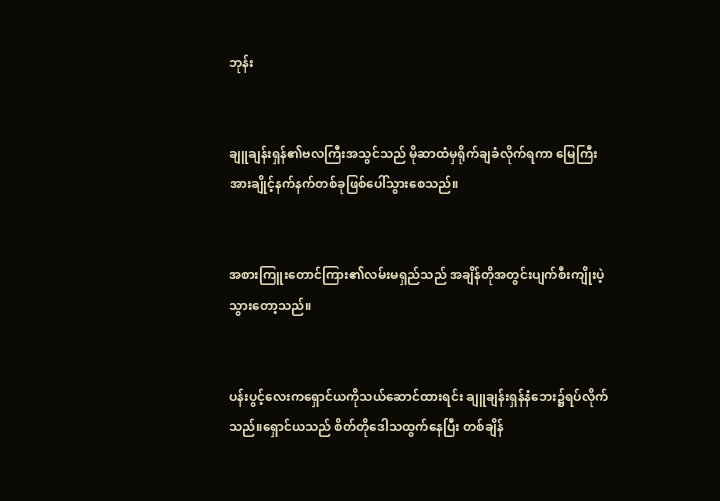ဘုန်း


ချူချန်းရှန်၏ဗလကြီးအသွင်သည် မိုဆာထံမှရိုက်ချခံလိုက်ရကာ မြေကြီးအားချိုင့်နက်နက်တစ်ခုဖြစ်ပေါ်သွားစေသည်။


အစားကြူးတောင်ကြား၏လမ်းမရှည်သည် အချိန်တိုအတွင်းပျက်စီးကျိုးပဲ့သွားတော့သည်။


ပန်းပွင့်လေးကရှောင်ယကိုသယ်ဆောင်ထားရင်း ချူချန်းရှန်နံဘေး၌ရပ်လိုက်သည်။ရှောင်ယသည် စိတ်တိုဒေါသထွက်နေပြီး တစ်ချိန်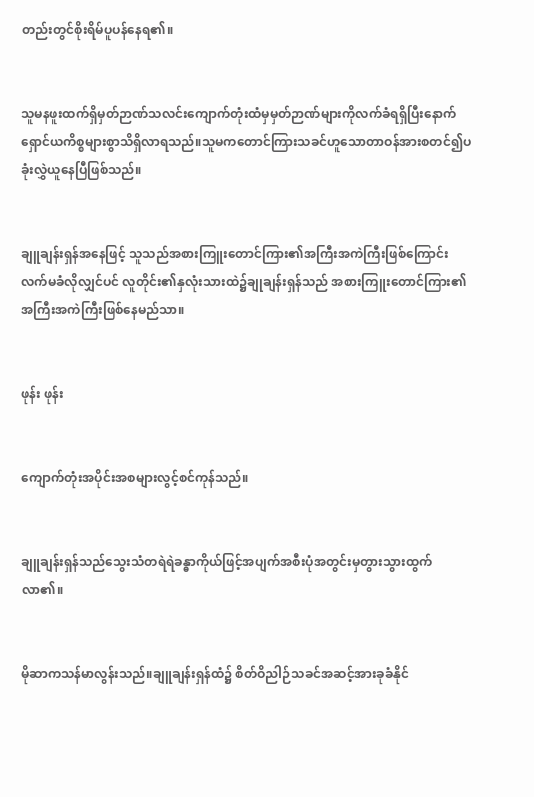တည်းတွင်စိုးရိမ်ပူပန်နေရ၏။


သူမနဖူးထက်ရှိမှတ်ဉာဏ်သလင်းကျောက်တုံးထံမှမှတ်ဉာဏ်များကိုလက်ခံရရှိပြီးနောက် ရှောင်ယကိစ္စများစွာသိရှိလာရသည်။သူမကတောင်ကြားသခင်ဟူသောတာဝန်အားစတင်၍ပခုံးလွှဲယူနေပြီဖြစ်သည်။


ချူချန်းရှန်အနေဖြင့် သူသည်အစားကြူးတောင်ကြား၏အကြီးအကဲကြီးဖြစ်ကြောင်းလက်မခံလိုလျှင်ပင် လူတိုင်း၏နှလုံးသားထဲ၌ချုချန်းရှန်သည် အစားကြူးတောင်ကြား၏အကြီးအကဲကြီးဖြစ်နေမည်သာ။


ဖုန်း ဖုန်း


ကျောက်တုံးအပိုင်းအစများလွင့်စင်ကုန်သည်။


ချူချန်းရှန်သည်သွေးသံတရဲရဲခန္ဓာကိုယ်ဖြင့်အပျက်အစီးပုံအတွင်းမှတွားသွားထွက်လာ၏။


မိုဆာကသန်မာလွန်းသည်။ချူချန်းရှန်ထံ၌ စိတ်ဝိညါဉ်သခင်အဆင့်အားခုခံနိုင်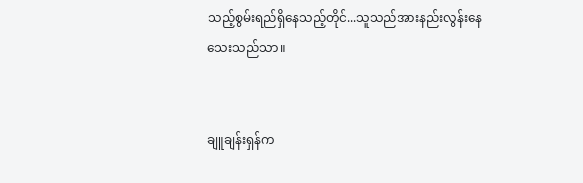သည့်စွမ်းရည်ရှိနေသည့်တိုင်...သူသည်အားနည်းလွန်းနေသေးသည်သာ။


ချူချန်းရှန်က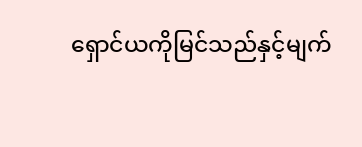ရှောင်ယကိုမြင်သည်နှင့်မျက်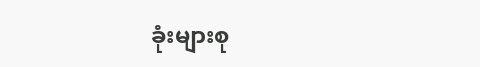ခုံးများစု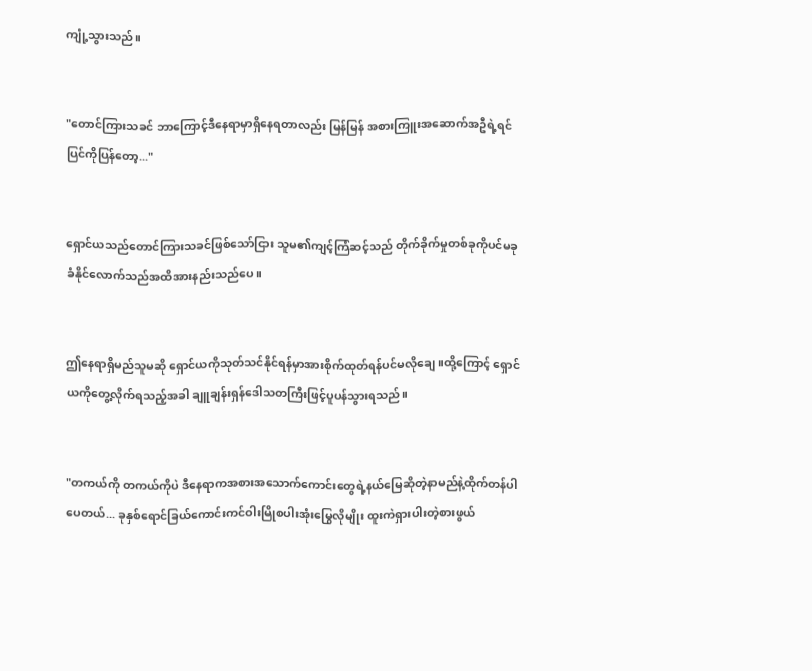ကျုံ့သွားသည်။


"တောင်ကြားသခင် ဘာကြောင့်ဒီနေရာမှာရှိနေရတာလည်း မြန်မြန် အစားကြူးအဆောက်အဦရဲ့ရင်ပြင်ကိုပြန်တော့..."


ရှောင်ယသည်တောင်ကြားသခင်ဖြစ်သော်ငြား သူမ၏ကျင့်ကြံဆင့်သည် တိုက်ခိုက်မှုတစ်ခုကိုပင်မခုခံနိုင်လောက်သည်အထိအားနည်းသည်ပေ။


ဤနေရာရှိမည်သူမဆို ရှောင်ယကိုသုတ်သင်နိုင်ရန်မှာအားစိုက်ထုတ်ရန်ပင်မလိုချေ။ထို့ကြောင့် ရှောင်ယကိုတွေ့လိုက်ရသည့်အခါ ချူချန်းရှန်ဒေါသတကြီးဖြင့်ပူပန်သွားရသည်။


"တကယ်ကို တကယ်ကိုပဲ ဒီနေရာကအစားအသောက်ကောင်းတွေရဲ့နယ်မြေဆိုတဲ့နာမည်နဲ့ထိုက်တန်ပါပေတယ်... ခုနှစ်ရောင်ခြယ်ကောင်းကင်ဝါးမြိုစပါးအုံးမြွေလိုမျိုး ထူးကဲရှားပါးတဲ့စားဖွယ်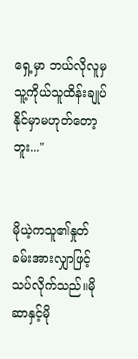ရှေ့မှာ ဘယ်လိုလူမှသူ့ကိုယ်သူထိန်းချုပ်နိုင်မှာမဟုတ်တော့ဘူး..."


မိုယဲ့ကသူ၏နှုတ်ခမ်းအားလျှာဖြင့်သပ်လိုက်သည်။မိုဆာနှင့်မို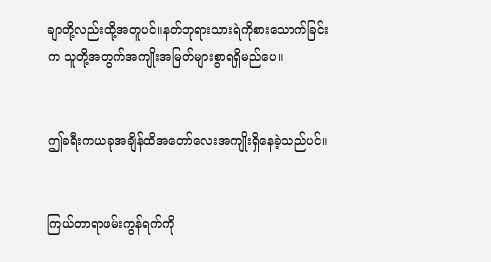ချာတို့လည်းထို့အတူပင်။နတ်ဘုရားသားရဲကိုစားသောက်ခြင်းက သူတို့အတွက်အကျိုးအမြတ်များစွာရရှိမည်ပေ။


ဤခရီးကယခုအချိန်ထိအတော်လေးအကျိုးရှိနေခဲ့သည်ပင်။


ကြယ်တာရာဖမ်းကွန်ရက်ကို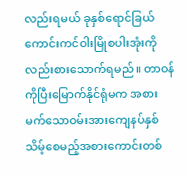လည်းရမယ် ခုနှစ်ရောင်ခြယ်ကောင်းကင်ဝါးမြိုစပါးအုံးကိုလည်းစားသောက်ရမည်။ တာဝန်ကိုပြီးမြောက်နိုင်ရုံမက အစားမက်သောဝမ်းအားကျေနပ်နှစ်သိမ့်စေမည့်အစားကောင်းတစ်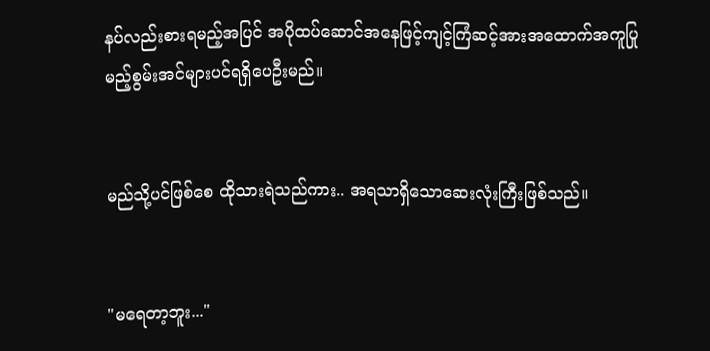နပ်လည်းစားရမည့်အပြင် အပိုထပ်ဆောင်အနေဖြင့်ကျင့်ကြံဆင့်အားအထောက်အကူပြုမည့်စွမ်းအင်များပင်ရရှိပေဦးမည်။


မည်သို့ပင်ဖြစ်စေ ထိုသားရဲသည်ကား.. အရသာရှိသောဆေးလုံးကြီးဖြစ်သည်။


"မရေတာ့ဘူး..."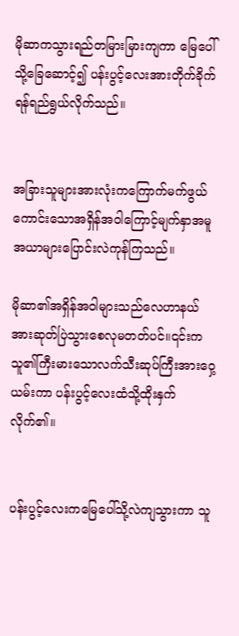မိုဆာကသွားရည်တမြားမြားကျကာ မြေပေါ်သို့ခြေဆောင့်၍ ပန်းပွင့်လေးအားတိုက်ခိုက်ရန်ရည်ရွယ်လိုက်သည်။


အခြားသူများအားလုံးကကြောက်မက်ဖွယ်ကောင်းသောအရှိန်အဝါကြောင့်မျက်နှာအမူအယာများပြောင်းလဲကုန်ကြသည်။

မိုဆာ၏အရှိန်အဝါများသည်လေဟာနယ်အားဆုတ်ပြဲသွားစေလုမတတ်ပင်။၎င်းကသူ၏ကြီးမားသောလက်သီးဆုပ်ကြီးအားဝှေ့ယမ်းကာ ပန်းပွင့်လေးထံသို့ထိုးနှက်လိုက်၏။


ပန်းပွင့်လေးကမြေပေါ်သို့လဲကျသွားကာ သူ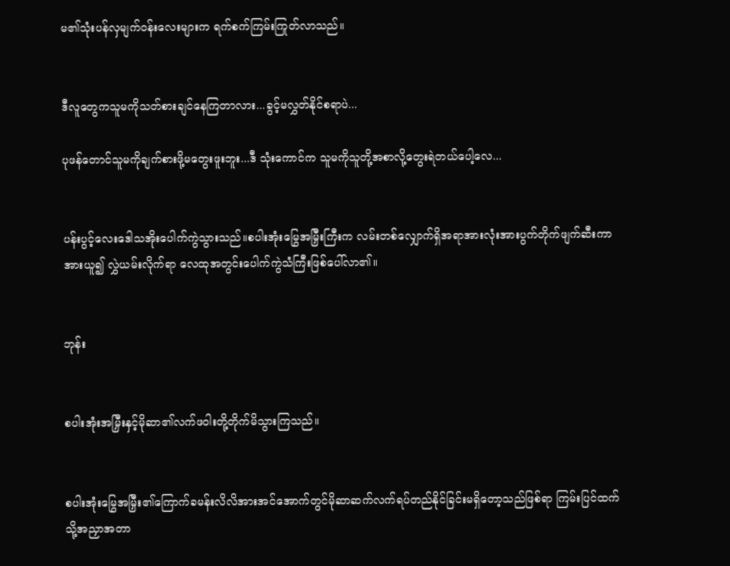မ၏သုံးပန်လှမျက်ဝန်းလေးများက ရက်စက်ကြမ်းကြုတ်လာသည်။


ဒီလူတွေကသူမကိုသတ်စားချင်နေကြတာလား...ခွင့်မလွှတ်နိုင်စရာပဲ...

ပုဖန်တောင်သူမကိုချက်စားဖို့မတွေးဖူးဘူး...ဒီ သုံးကောင်က သူမကိုသူတို့အစာလို့တွေးရဲတယ်ပေါ့လေ...


ပန်းပွင့်လေးဒေါသအိုးပေါက်ကွဲသွားသည်။စပါးအုံးမြွေအမြှီးကြီးက လမ်းတစ်လျှောက်ရှိအရာအားလုံးအားပွက်တိုက်ဖျက်ဆီးကာအားယူ၍ လွှဲယမ်းလိုက်ရာ လေထုအတွင်းပေါက်ကွဲသံကြီးဖြစ်ပေါ်လာ၏။


ဘုန်း


စပါးအုံးအမြှီးနှင့်မိုဆာ၏လက်ဖဝါးတို့တိုက်မိသွားကြသည်။


စပါးအုံးမြွေအမြှီး၏ကြောက်ခမန်းလိလိအားအင်အောက်တွင်မိုဆာဆက်လက်ရပ်တည်နိုင်ခြင်းမရှိတော့သည်ဖြစ်ရာ ကြမ်းပြင်ထက်သို့အညှာအတာ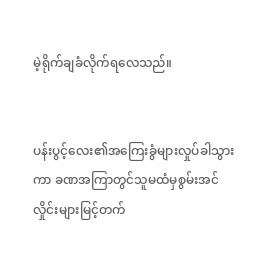မဲ့ရိုက်ချခံလိုက်ရလေသည်။


ပန်းပွင့်လေး၏အကြေးခွံများလှုပ်ခါသွားကာ ခဏအကြာတွင်သူမထံမှစွမ်းအင်လှိုင်းများမြင့်တက်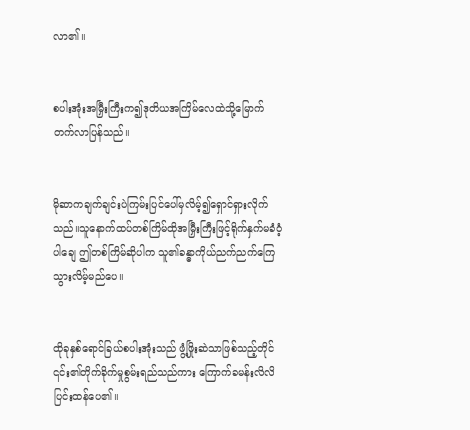လာ၏။


စပါးအုံးအမြှီးကြီးက၍ဒုတိယအကြိမ်လေထဲသို့မြောက်တက်လာပြန်သည်။


မိုဆာကချက်ချင်းပဲကြမ်းပြင်ပေါ်မှလိမ့်၍ရှောင်ရှားလိုက်သည်။သူနောက်ထပ်တစ်ကြိမ်ထိုအမြှီးကြီးဖြင့်ရိုက်နှက်မခံဝံ့ပါချေ ဤတစ်ကြိမ်ဆိုပါက သူ၏ခန္ဓာကိုယ်ညက်ညက်ကြေသွားလိမ့်မည်ပေ။


ထိုခုနှစ်ရောင်ခြယ်စပါးအုံးသည် ဖွံ့ဖြိုးဆဲသာဖြစ်သည့်တိုင် ၎င်း၏တိုက်ခိုက်မှုစွမ်းရည်သည်ကား ကြောက်ခမန်းလိလိပြင်းထန်ပေ၏။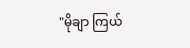"မိုချာ ကြယ်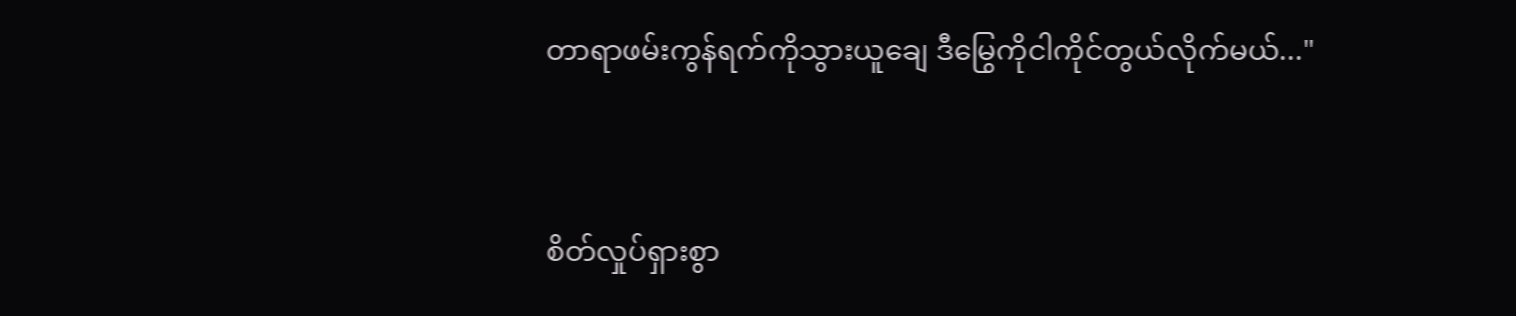တာရာဖမ်းကွန်ရက်ကိုသွားယူချေ ဒီမြွေကိုငါကိုင်တွယ်လိုက်မယ်..."


စိတ်လှုပ်ရှားစွာ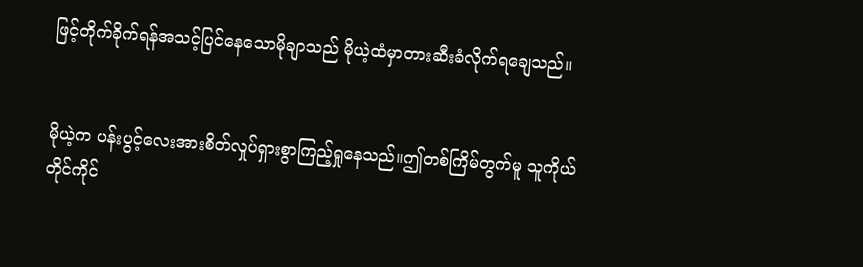ဖြင့်တိုက်ခိုက်ရန်အသင့်ပြင်နေသောမိုချာသည် မိုယဲ့ထံမှာတားဆီးခံလိုက်ရချေသည်။


မိုယဲ့က ပန်းပွင့်လေးအားစိတ်လှုပ်ရှားစွာကြည့်ရှုနေသည်။ဤတစ်ကြိမ်တွက်မူ သူကိုယ်တိုင်ကိုင်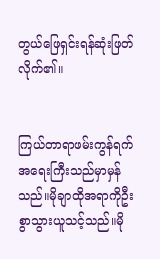တွယ်ဖြေရှင်းရန်ဆုံးဖြတ်လိုက်၏။


ကြယ်တာရာဖမ်းကွန်ရက်အရေးကြီးသည်မှာမှန်သည်။မိုချာထိုအရာကိုဦးစွာသွားယူသင့်သည်။မို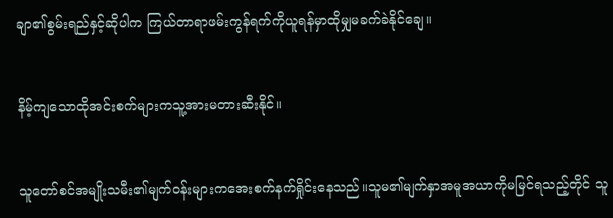ချာ၏စွမ်းရည်နှင့်ဆိုပါက ကြယ်တာရာဖမ်းကွန်ရက်ကိုယူရန်မှာထိုမျှမခက်ခဲနိုင်ချေ။


နိမ့်ကျသောထိုအင်းစက်များကသူ့အားမတားဆီးနိုင်။


သူတော်စင်အမျိုးသမီး၏မျက်ဝန်းများကအေးစက်နက်ရှိုင်းနေသည်။သူမ၏မျက်နှာအမူအယာကိုမမြင်ရသည့်တိုင် သူ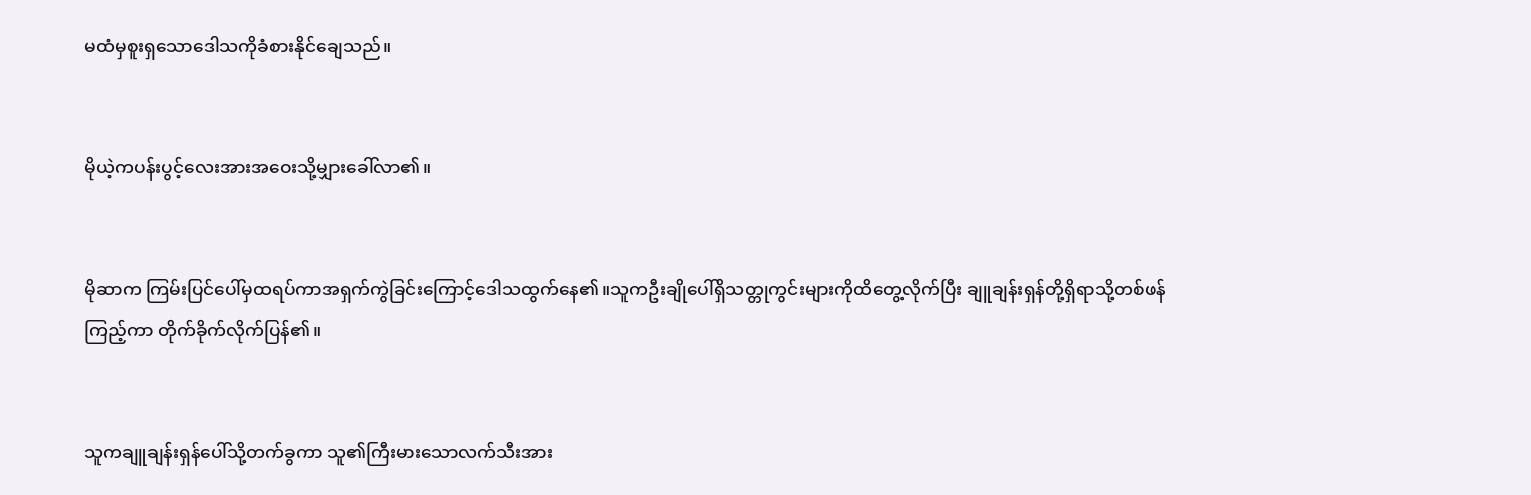မထံမှစူးရှသောဒေါသကိုခံစားနိုင်ချေသည်။


မိုယဲ့ကပန်းပွင့်လေးအားအဝေးသို့မျှားခေါ်လာ၏။


မိုဆာက ကြမ်းပြင်ပေါ်မှထရပ်ကာအရှက်ကွဲခြင်းကြောင့်ဒေါသထွက်နေ၏။သူကဦးချိုပေါ်ရှိသတ္တုကွင်းများကိုထိတွေ့လိုက်ပြီး ချူချန်းရှန်တို့ရှိရာသို့တစ်ဖန်ကြည့်ကာ တိုက်ခိုက်လိုက်ပြန်၏။


သူကချူချန်းရှန်ပေါ်သို့တက်ခွကာ သူ၏ကြီးမားသောလက်သီးအား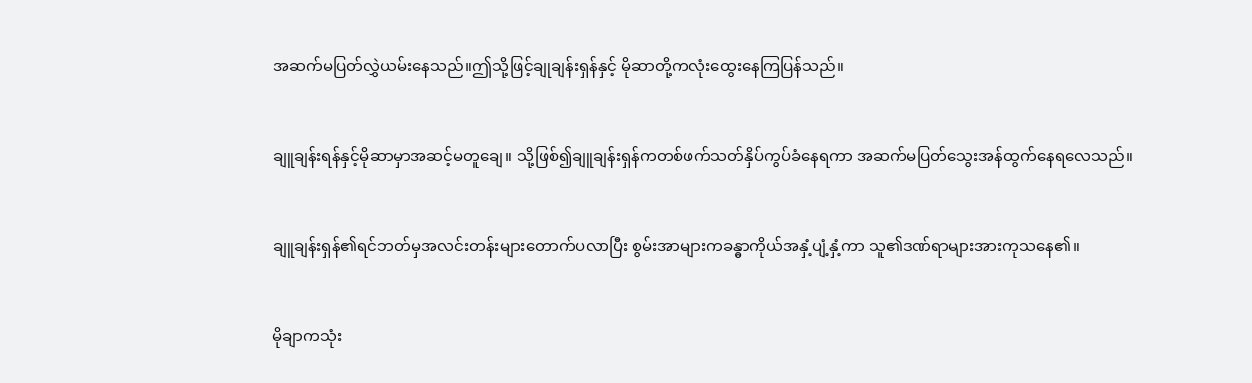အဆက်မပြတ်လွှဲယမ်းနေသည်။ဤသို့ဖြင့်ချုချန်းရှန်နှင့် မိုဆာတို့ကလုံးထွေးနေကြပြန်သည်။


ချူချန်းရန်နှင့်မိုဆာမှာအဆင့်မတူချေ။ သို့ဖြစ်၍ချူချန်းရှန်ကတစ်ဖက်သတ်နှိပ်ကွပ်ခံနေရကာ အဆက်မပြတ်သွေးအန်ထွက်နေရလေသည်။


ချူချန်းရှန်၏ရင်ဘတ်မှအလင်းတန်းများတောက်ပလာပြီး စွမ်းအာများကခန္ဓာကိုယ်အနှံ့ပျံ့နှံ့ကာ သူ၏ဒဏ်ရာများအားကုသနေ၏။


မိုချာကသုံး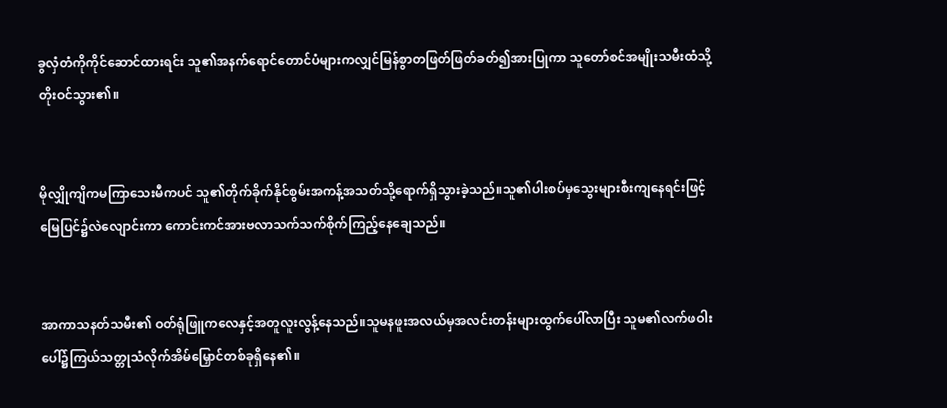ခွလှံတံကိုကိုင်ဆောင်ထားရင်း သူ၏အနက်ရောင်တောင်ပံများကလျှင်မြန်စွာတဖြတ်ဖြတ်ခတ်၍အားပြုကာ သူတော်စင်အမျိုးသမီးထံသို့တိုးဝင်သွား၏။


မိုလျှိုကျိကမကြာသေးမီကပင် သူ၏တိုက်ခိုက်နိုင်စွမ်းအကန့်အသတ်သို့ရောက်ရှိသွားခဲ့သည်။သူ၏ပါးစပ်မှသွေးများစီးကျနေရင်းဖြင့်မြေပြင်၌လဲလျောင်းကာ ကောင်းကင်အားဗလာသက်သက်စိုက်ကြည့်နေချေသည်။


အာကာသနတ်သမီး၏ ဝတ်ရုံဖြူကလေနှင့်အတူလူးလွန့်နေသည်။သူမနဖူးအလယ်မှအလင်းတန်းများထွက်ပေါ်လာပြီး သူမ၏လက်ဖဝါးပေါ်၌ကြယ်သတ္တုသံလိုက်အိမ်မြှောင်တစ်ခုရှိနေ၏။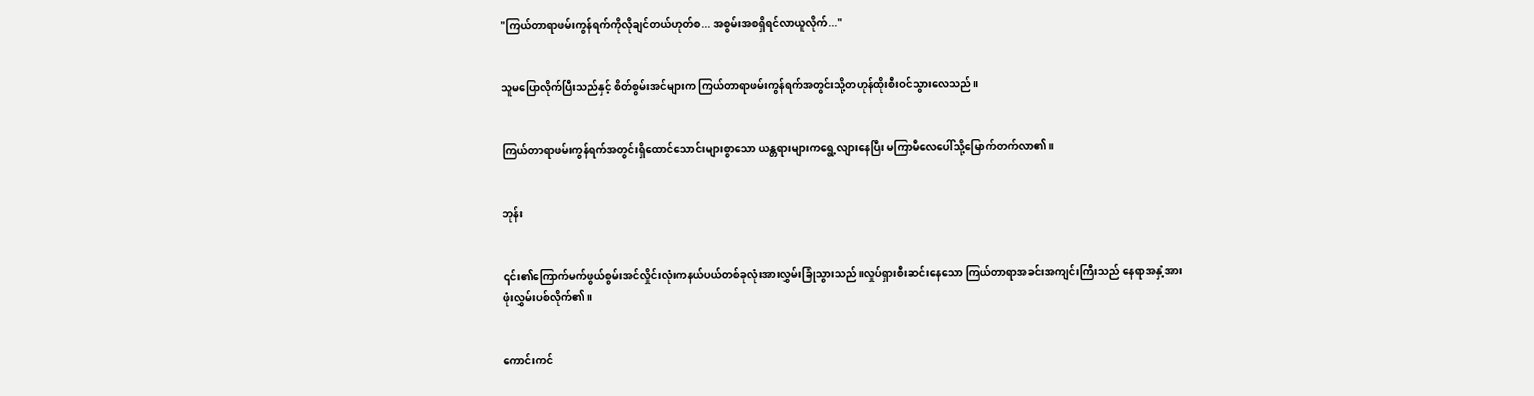"ကြယ်တာရာဖမ်းကွန်ရက်ကိုလိုချင်တယ်ဟုတ်စ... အစွမ်းအစရှိရင်လာယူလိုက်..."


သူမပြောလိုက်ပြီးသည်နှင့် စိတ်စွမ်းအင်များက ကြယ်တာရာဖမ်းကွန်ရက်အတွင်းသို့တဟုန်ထိုးစီးဝင်သွားလေသည်။


ကြယ်တာရာဖမ်းကွန်ရက်အတွင်းရှိထောင်သောင်းများစွာသော ယန္တရားများကရွေ့လျားနေပြီး မကြာမီလေပေါ်သို့မြောက်တက်လာ၏။


ဘုန်း


၎င်း၏ကြောက်မက်ဖွယ်စွမ်းအင်လှိုင်းလုံးကနယ်ပယ်တစ်ခုလုံးအားလွှမ်းခြုံသွားသည်။လှုပ်ရှားစီးဆင်းနေသော ကြယ်တာရာအခင်းအကျင်းကြီးသည် နေရာအနှံ့အားဖုံးလွှမ်းပစ်လိုက်၏။


ကောင်းကင်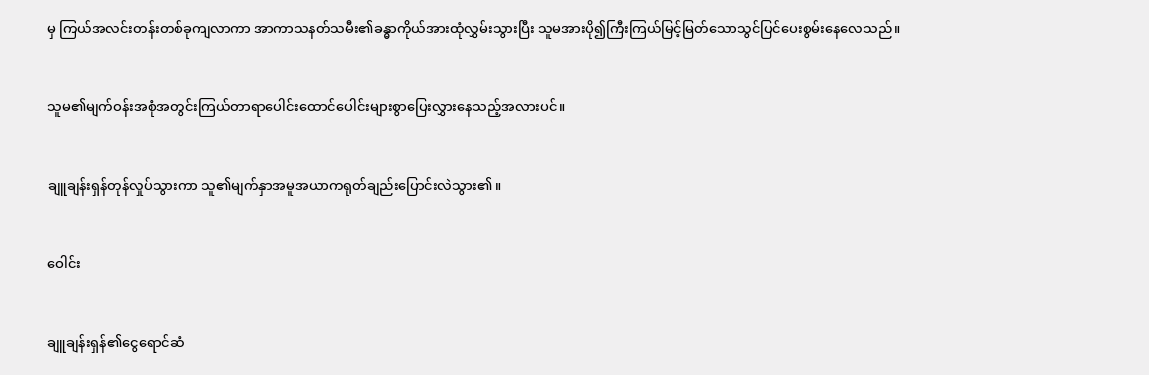မှ ကြယ်အလင်းတန်းတစ်ခုကျလာကာ အာကာသနတ်သမီး၏ခန္ဓာကိုယ်အားထုံလွှမ်းသွားပြီး သူမအားပို၍ကြီးကြယ်မြင့်မြတ်သောသွင်ပြင်ပေးစွမ်းနေလေသည်။


သူမ၏မျက်ဝန်းအစုံအတွင်းကြယ်တာရာပေါင်းထောင်ပေါင်းများစွာပြေးလွှားနေသည့်အလားပင်။


ချူချန်းရှန်တုန်လှုပ်သွားကာ သူ၏မျက်နှာအမူအယာကရုတ်ချည်းပြောင်းလဲသွား၏။


ဝေါင်း


ချူချန်းရှန်၏ငွေရောင်ဆံ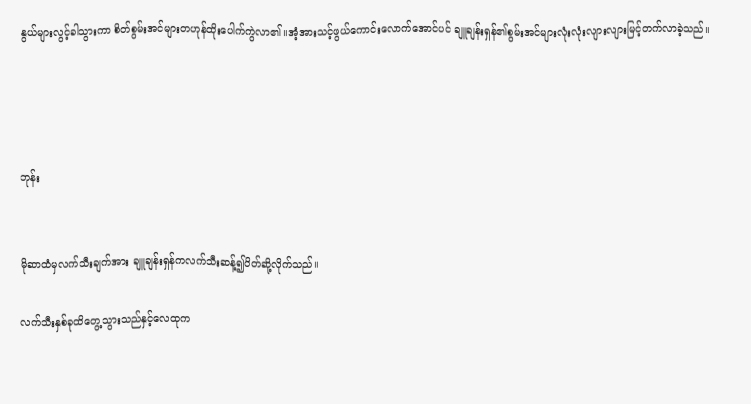နွယ်များလွင့်ခါသွားကာ စိတ်စွမ်းအင်များတဟုန်ထိုးပေါက်ကွဲလာ၏။အံ့အားသင့်ဖွယ်ကောင်းလောက်အောင်ပင် ချူချန်းရှန်၏စွမ်းအင်များလုံးလုံးလျားလျားမြင့်တက်လာခဲ့သည်။




ဘုန်း


မိုဆာထံမှလက်သီးချက်အား ချူချန်းရှန်ကလက်သီးဆန့်၍ပိတ်ဆို့လိုက်သည်။

လက်သီးနှစ်ခုထိတွေ့သွားသည်နှင့်လေထုက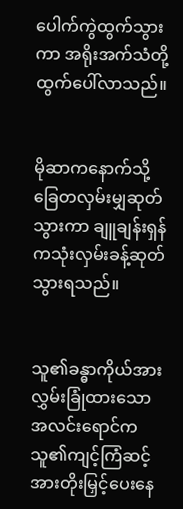ပေါက်ကွဲထွက်သွားကာ အရိုးအက်သံတို့ထွက်ပေါ်လာသည်။


မိုဆာကနောက်သို့ခြေတလှမ်းမျှဆုတ်သွားကာ ချူချန်းရှန်ကသုံးလှမ်းခန့်ဆုတ်သွားရသည်။


သူ၏ခန္ဓာကိုယ်အားလွှမ်းခြုံထားသောအလင်းရောင်က သူ၏ကျင့်ကြံဆင့်အားတိုးမြှင့်ပေးနေ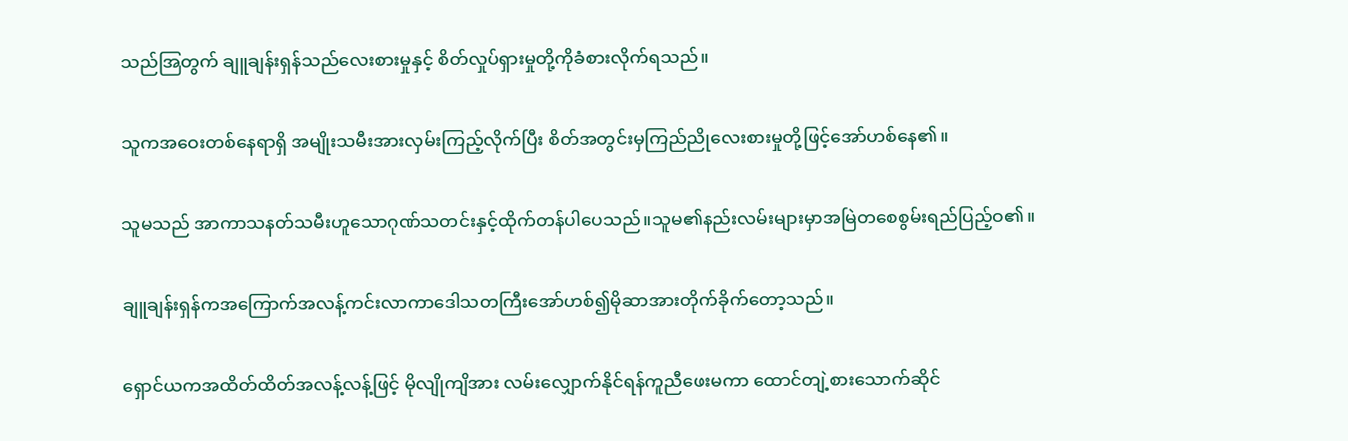သည်အြတွက် ချူချန်းရှန်သည်လေးစားမှုနှင့် စိတ်လှုပ်ရှားမှုတို့ကိုခံစားလိုက်ရသည်။


သူကအဝေးတစ်နေရာရှိ အမျိုးသမီးအားလှမ်းကြည့်လိုက်ပြီး စိတ်အတွင်းမှကြည်ညိုလေးစားမှုတို့ဖြင့်အော်ဟစ်နေ၏။


သူမသည် အာကာသနတ်သမီးဟူသောဂုဏ်သတင်းနှင့်ထိုက်တန်ပါပေသည်။သူမ၏နည်းလမ်းများမှာအမြဲတစေစွမ်းရည်ပြည့်ဝ၏။


ချူချန်းရှန်ကအကြောက်အလန့်ကင်းလာကာဒေါသတကြီးအော်ဟစ်၍မိုဆာအားတိုက်ခိုက်တော့သည်။


ရှောင်ယကအထိတ်ထိတ်အလန့်လန့်ဖြင့် မိုလျိုကျိအား လမ်းလျှောက်နိုင်ရန်ကူညီဖေးမကာ ထောင်တျဲ့စားသောက်ဆိုင်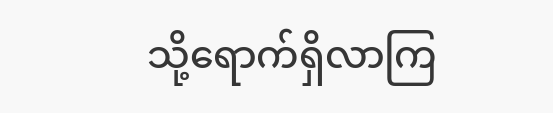သို့ရောက်ရှိလာကြ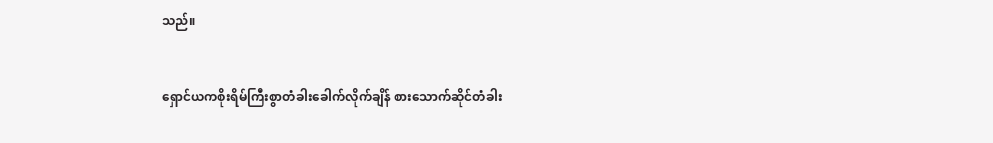သည်။


ရှောင်ယကစိုးရိမ်ကြီးစွာတံခါးခေါက်လိုက်ချိန် စားသောက်ဆိုင်တံခါး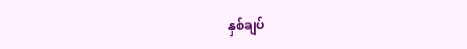နှစ်ချပ်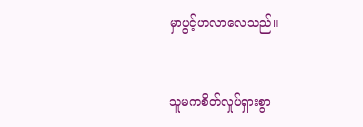မှာပွင့်ဟလာလေသည်။


သူမကစိတ်လှုပ်ရှားစွာ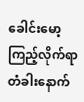ခေါင်းမော့ကြည့်လိုက်ရာ တံခါးနောက်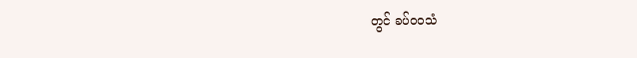တွင် ခပ်ဝဝသံ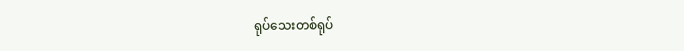ရုပ်သေးတစ်ရုပ်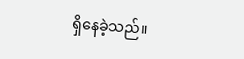ရှိနေခဲ့သည်။